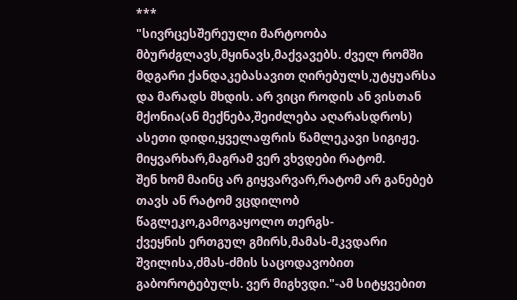***
"სივრცესშერეული მარტოობა მბურძგლავს,მყინავს,მაქვავებს. ძველ რომში მდგარი ქანდაკებასავით ღირებულს,უტყუარსა და მარადს მხდის. არ ვიცი როდის ან ვისთან მქონია(ან მექნება,შეიძლება აღარასდროს) ასეთი დიდი,ყველაფრის წამლეკავი სიგიჟე. მიყვარხარ,მაგრამ ვერ ვხვდები რატომ.
შენ ხომ მაინც არ გიყვარვარ,რატომ არ განებებ თავს ან რატომ ვცდილობ წაგლეკო,გამოგაყოლო თერგს-
ქვეყნის ერთგულ გმირს,მამას-მკვდარი შვილისა,ძმას-ძმის საცოდავობით გაბოროტებულს. ვერ მიგხვდი."-ამ სიტყვებით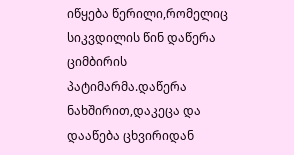იწყება წერილი,რომელიც სიკვდილის წინ დაწერა ციმბირის პატიმარმა.დაწერა ნახშირით,დაკეცა და დააწება ცხვირიდან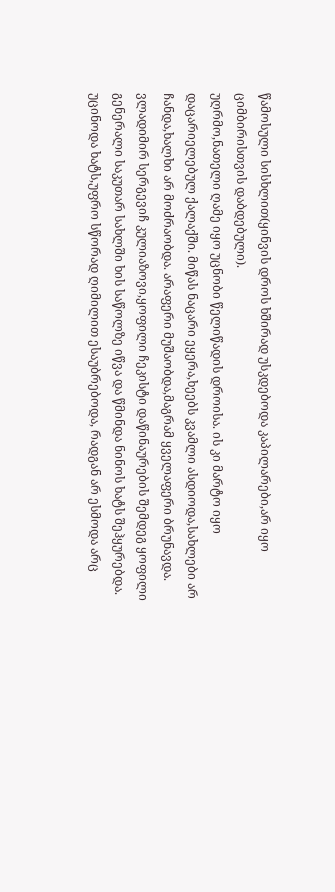წამოსული სისხლით(ყინვის დროს ხშირად უსკდებოდა კაპილარები,არ იყო ციმბირისთვის დაბდებული).
უღრმო,ნათელი ღამე იყო უცნობი წელიწადის დროისა. ის კი მარტო იყო დაცარიელებულ ქალაქში. მიწას ნაცარი ეყერა,ხეებს კვამლი ასდიოდა,სახლები არ ჩანდა,ხალხი არ მოძრაობდა. არაფერი მუშაობდა,მაგრამ ყველაფერი ბრუნავდა. ვლადიმირ სერგევიჩ კულიაზოვი,ყოფილი ჩეკისტი დაწინაურების შემდეგ ყოფილი გენერალი საკუთარ სახლში ხის საწოლზე იწვა და წმინდა ნინოს ხატს შეჰყურებდა. უცინოდა ხატს,უფრო სწორად ღიმილით ესაუბრებოდა, რადგან არ ესმოდა არც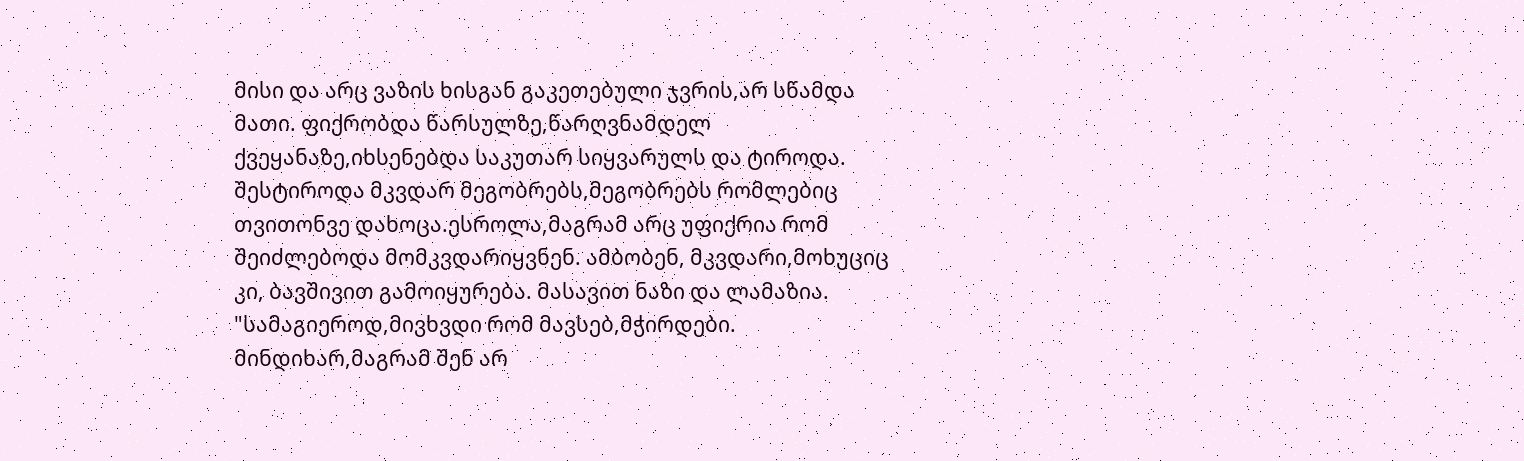მისი და არც ვაზის ხისგან გაკეთებული ჯვრის,არ სწამდა მათი. ფიქრობდა წარსულზე,წარღვნამდელ ქვეყანაზე,იხსენებდა საკუთარ სიყვარულს და ტიროდა. შესტიროდა მკვდარ მეგობრებს,მეგობრებს რომლებიც თვითონვე დახოცა.ესროლა,მაგრამ არც უფიქრია რომ შეიძლებოდა მომკვდარიყვნენ. ამბობენ, მკვდარი,მოხუციც კი, ბავშივით გამოიყურება. მასავით ნაზი და ლამაზია.
"სამაგიეროდ,მივხვდი რომ მავსებ,მჭირდები. მინდიხარ,მაგრამ შენ არ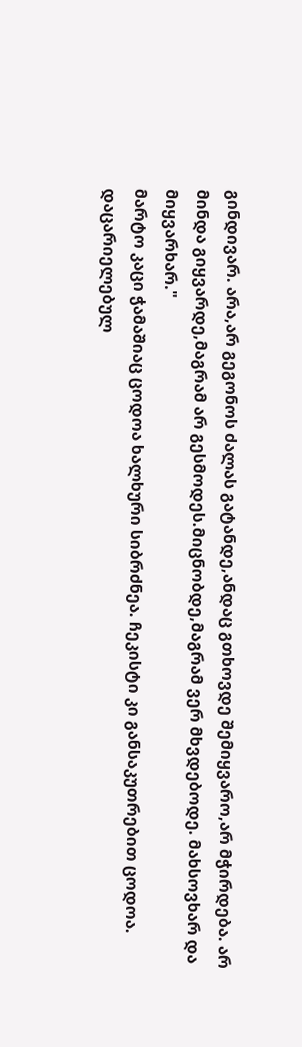გინდივარ. არა,არ გეგონოს ძალას გატანდე,ანდაც გთხოვდე შემიყვარო,არ მჭირდება. არ მინდა გიყვარდე,მაგრამ არ გესმოდეს.მიცნობდე,მაგრამ ვერ მხვდებოდე. მახსოვხარ და მიყვარხარ."
მარტო კაცი ჭამაშიაც ცოდოა ხალხური სიბრძნეა. ჩეკისტი კი განსაკუთრებით ცოდოა. დაცარიელებულ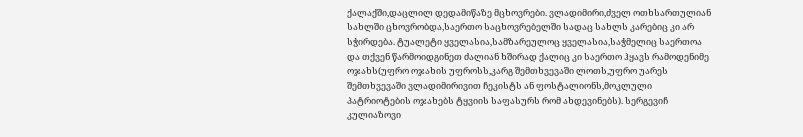ქალაქში,დაცლილ დედამიწაზე მცხოვრები. ვლადიმირი,ძველ ოთხსართულიან სახლში ცხოვრობდა,საერთო საცხოვრებელში სადაც სახლს კარებიც კი არ სჭირდება. ტუალეტი ყველასია,სამზარეულოც ყველასია,საჭმელიც საერთოა და თქვენ წარმოიდგინეთ ძალიან ხშირად ქალიც კი საერთო ჰყავს რამოდენიმე ოჯახს(უფრო ოჯახის უფროსს,კარგ შემთხვევაში ლოთს,უფრო უარეს შემთხვევაში ვლადიმირივით ჩეკისტს ან ფოსტალიონს,მოკლული პატრიოტების ოჯახებს ტყვიის საფასურს რომ ახდევინებს). სერგევიჩ კულიაზოვი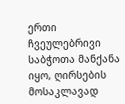ერთი ჩვეულებრივი საბჭოთა მანქანა იყო, ღირსების მოსაკლავად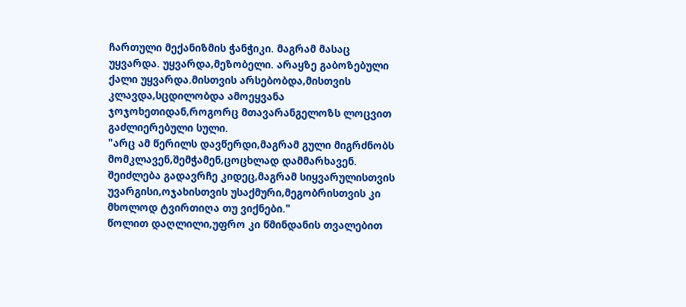ჩართული მექანიზმის ჭანჭიკი. მაგრამ მასაც უყვარდა. უყვარდა,მეზობელი. არაყზე გაბოზებული ქალი უყვარდა.მისთვის არსებობდა,მისთვის კლავდა,სცდილობდა ამოეყვანა ჯოჯოხეთიდან,როგორც მთავარანგელოზს ლოცვით გაძლიერებული სული.
"არც ამ წერილს დავწერდი,მაგრამ გული მიგრძნობს მომკლავენ,შემჭამენ,ცოცხლად დამმარხავენ. შეიძლება გადავრჩე კიდეც,მაგრამ სიყვარულისთვის უვარგისი,ოჯახისთვის უსაქმური,მეგობრისთვის კი მხოლოდ ტვირთიღა თუ ვიქნები."
წოლით დაღლილი,უფრო კი წმინდანის თვალებით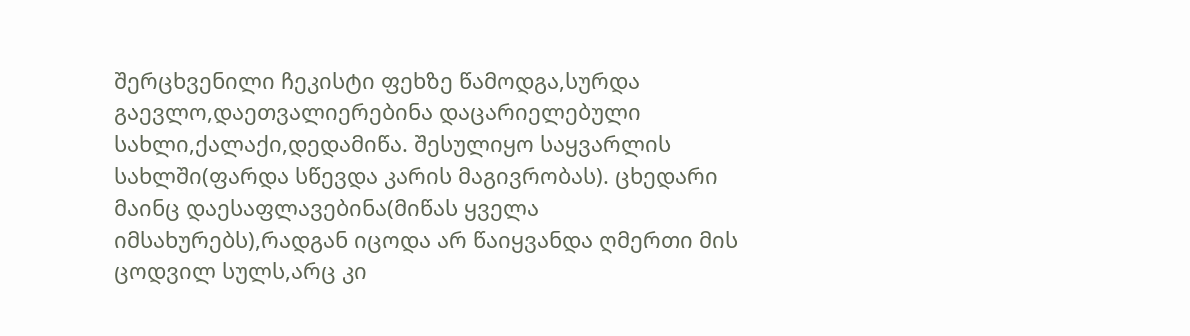შერცხვენილი ჩეკისტი ფეხზე წამოდგა,სურდა გაევლო,დაეთვალიერებინა დაცარიელებული სახლი,ქალაქი,დედამიწა. შესულიყო საყვარლის სახლში(ფარდა სწევდა კარის მაგივრობას). ცხედარი მაინც დაესაფლავებინა(მიწას ყველა იმსახურებს),რადგან იცოდა არ წაიყვანდა ღმერთი მის ცოდვილ სულს,არც კი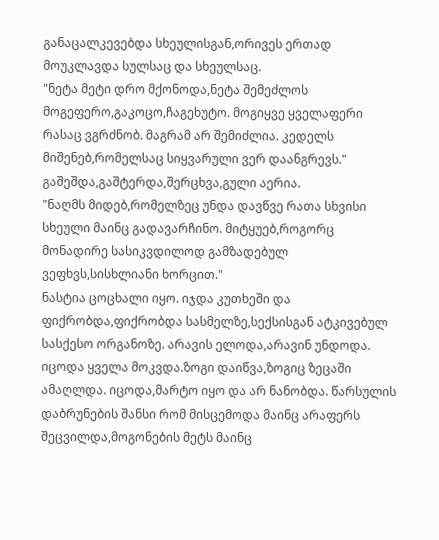განაცალკევებდა სხეულისგან,ორივეს ერთად მოუკლავდა სულსაც და სხეულსაც.
"ნეტა მეტი დრო მქონოდა,ნეტა შემეძლოს მოგეფერო,გაკოცო,ჩაგეხუტო. მოგიყვე ყველაფერი რასაც ვგრძნობ. მაგრამ არ შემიძლია. კედელს მიშენებ,რომელსაც სიყვარული ვერ დაანგრევს."
გაშეშდა,გაშტერდა,შერცხვა,გული აერია.
"ნაღმს მიდებ,რომელზეც უნდა დავწვე რათა სხვისი სხეული მაინც გადავარჩინო. მიტყუებ,როგორც მონადირე სასიკვდილოდ გამზადებულ ვეფხვს,სისხლიანი ხორცით."
ნასტია ცოცხალი იყო. იჯდა კუთხეში და ფიქრობდა,ფიქრობდა სასმელზე,სექსისგან ატკივებულ სასქესო ორგანოზე. არავის ელოდა,არავინ უნდოდა. იცოდა ყველა მოკვდა.ზოგი დაიწვა,ზოგიც ზეცაში ამაღლდა. იცოდა,მარტო იყო და არ ნანობდა. წარსულის დაბრუნების შანსი რომ მისცემოდა მაინც არაფერს შეცვილდა,მოგონების მეტს მაინც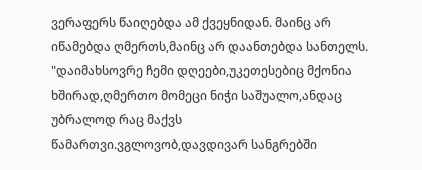ვერაფერს წაიღებდა ამ ქვეყნიდან. მაინც არ იწამებდა ღმერთს,მაინც არ დაანთებდა სანთელს.
"დაიმახსოვრე ჩემი დღეები,უკეთესებიც მქონია ხშირად,ღმერთო მომეცი ნიჭი საშუალო,ანდაც უბრალოდ რაც მაქვს წამართვი.ვგლოვობ,დავდივარ სანგრებში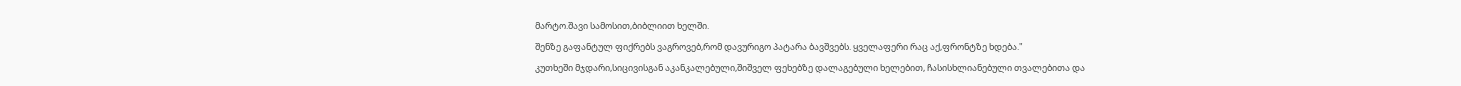მარტო.შავი სამოსით,ბიბლიით ხელში.
შენზე გაფანტულ ფიქრებს ვაგროვებ,რომ დავურიგო პატარა ბავშვებს. ყველაფერი რაც აქ,ფრონტზე ხდება."
კუთხეში მჯდარი,სიცივისგან აკანკალებული,შიშველ ფეხებზე დალაგებული ხელებით, ჩასისხლიანებული თვალებითა და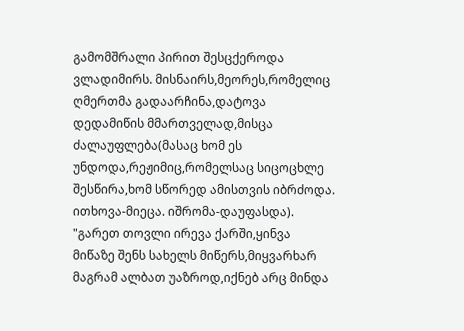გამომშრალი პირით შესცქეროდა ვლადიმირს. მისნაირს,მეორეს,რომელიც ღმერთმა გადაარჩინა,დატოვა დედამიწის მმართველად,მისცა ძალაუფლება(მასაც ხომ ეს უნდოდა,რეჟიმიც,რომელსაც სიცოცხლე შესწირა,ხომ სწორედ ამისთვის იბრძოდა. ითხოვა-მიეცა. იშრომა-დაუფასდა).
"გარეთ თოვლი ირევა ქარში,ყინვა მიწაზე შენს სახელს მიწერს,მიყვარხარ მაგრამ ალბათ უაზროდ,იქნებ არც მინდა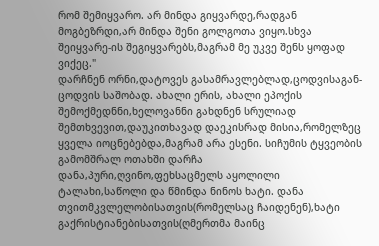რომ შემიყვარო. არ მინდა გიყვარდე,რადგან მოგბეზრდი,არ მინდა შენი გოლგოთა ვიყო.სხვა შეიყვარე-ის შეგიყვარებს,მაგრამ მე უკვე შენს ყოფად ვიქეც."
დარჩნენ ორნი,დატოვეს გასამრავლებლად,ცოდვისაგან-ცოდვის საშობად. ახალი ერის, ახალი ეპოქის შემოქმედნნი,ხელოვანნი გახდნენ სრულიად შემთხვევით,დაუკითხავად დაეკისრად მისია,რომელზეც ყველა იოცნებებდა,მაგრამ არა ესენი. სიჩუმის ტყვეობის გამომშრალ ოთახში დარჩა დანა,პური,ღვინო,ფეხსაცმელს აყოლილი ტალახი,საწოლი და წმინდა ნინოს ხატი. დანა თვითმკვლელობისათვის(რომელსაც ჩაიდენენ),ხატი გაქრისტიანებისათვის(ღმერთმა მაინც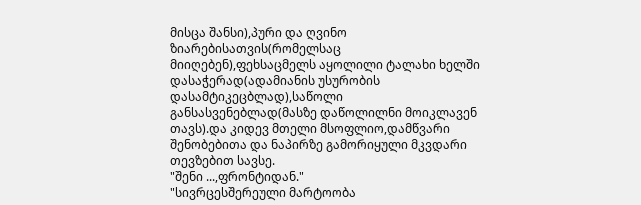მისცა შანსი),პური და ღვინო ზიარებისათვის(რომელსაც მიიღებენ),ფეხსაცმელს აყოლილი ტალახი ხელში დასაჭერად(ადამიანის უსურობის დასამტიკეცბლად),საწოლი განსასვენებლად(მასზე დაწოლილნი მოიკლავენ თავს).და კიდევ მთელი მსოფლიო,დამწვარი შენობებითა და ნაპირზე გამორიყული მკვდარი თევზებით სავსე.
"შენი ...,ფრონტიდან."
"სივრცესშერეული მარტოობა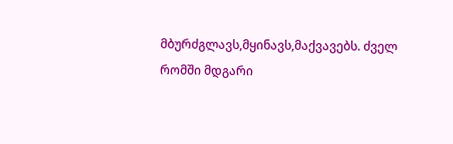მბურძგლავს,მყინავს,მაქვავებს. ძველ რომში მდგარი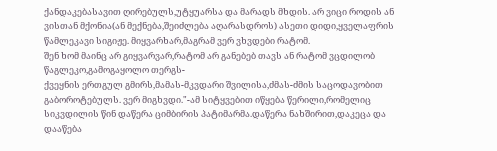ქანდაკებასავით ღირებულს,უტყუარსა და მარადს მხდის. არ ვიცი როდის ან ვისთან მქონია(ან მექნება,შეიძლება აღარასდროს) ასეთი დიდი,ყველაფრის წამლეკავი სიგიჟე. მიყვარხარ,მაგრამ ვერ ვხვდები რატომ.
შენ ხომ მაინც არ გიყვარვარ,რატომ არ განებებ თავს ან რატომ ვცდილობ წაგლეკო,გამოგაყოლო თერგს-
ქვეყნის ერთგულ გმირს,მამას-მკვდარი შვილისა,ძმას-ძმის საცოდავობით გაბოროტებულს. ვერ მიგხვდი."-ამ სიტყვებით იწყება წერილი,რომელიც სიკვდილის წინ დაწერა ციმბირის პატიმარმა.დაწერა ნახშირით,დაკეცა და დააწება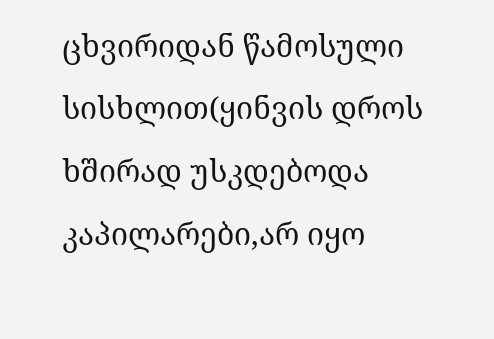ცხვირიდან წამოსული სისხლით(ყინვის დროს ხშირად უსკდებოდა კაპილარები,არ იყო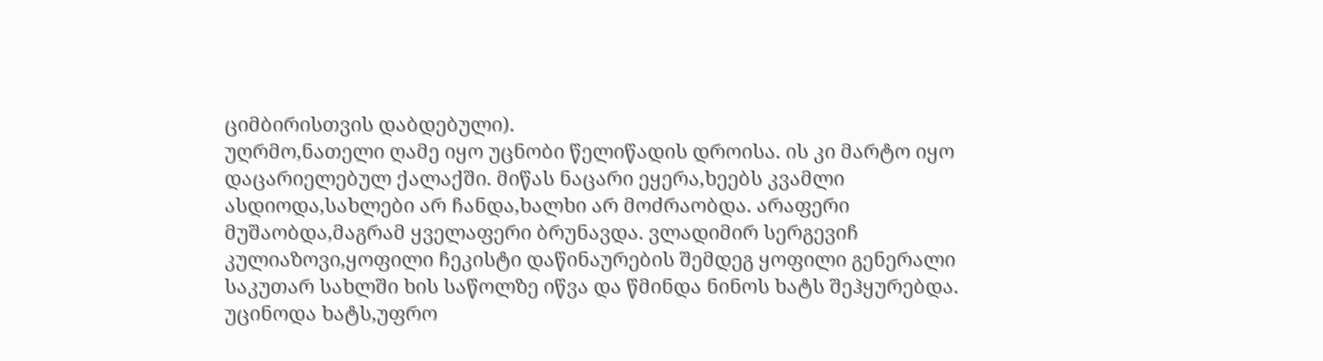ციმბირისთვის დაბდებული).
უღრმო,ნათელი ღამე იყო უცნობი წელიწადის დროისა. ის კი მარტო იყო დაცარიელებულ ქალაქში. მიწას ნაცარი ეყერა,ხეებს კვამლი ასდიოდა,სახლები არ ჩანდა,ხალხი არ მოძრაობდა. არაფერი მუშაობდა,მაგრამ ყველაფერი ბრუნავდა. ვლადიმირ სერგევიჩ კულიაზოვი,ყოფილი ჩეკისტი დაწინაურების შემდეგ ყოფილი გენერალი საკუთარ სახლში ხის საწოლზე იწვა და წმინდა ნინოს ხატს შეჰყურებდა. უცინოდა ხატს,უფრო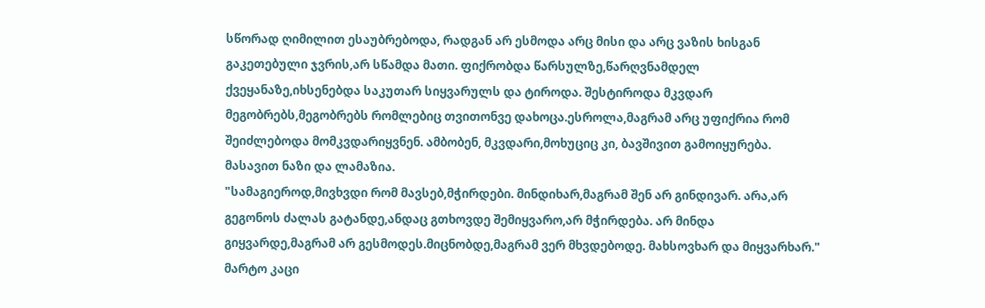სწორად ღიმილით ესაუბრებოდა, რადგან არ ესმოდა არც მისი და არც ვაზის ხისგან გაკეთებული ჯვრის,არ სწამდა მათი. ფიქრობდა წარსულზე,წარღვნამდელ ქვეყანაზე,იხსენებდა საკუთარ სიყვარულს და ტიროდა. შესტიროდა მკვდარ მეგობრებს,მეგობრებს რომლებიც თვითონვე დახოცა.ესროლა,მაგრამ არც უფიქრია რომ შეიძლებოდა მომკვდარიყვნენ. ამბობენ, მკვდარი,მოხუციც კი, ბავშივით გამოიყურება. მასავით ნაზი და ლამაზია.
"სამაგიეროდ,მივხვდი რომ მავსებ,მჭირდები. მინდიხარ,მაგრამ შენ არ გინდივარ. არა,არ გეგონოს ძალას გატანდე,ანდაც გთხოვდე შემიყვარო,არ მჭირდება. არ მინდა გიყვარდე,მაგრამ არ გესმოდეს.მიცნობდე,მაგრამ ვერ მხვდებოდე. მახსოვხარ და მიყვარხარ."
მარტო კაცი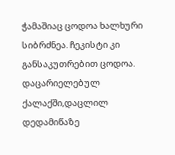ჭამაშიაც ცოდოა ხალხური სიბრძნეა. ჩეკისტი კი განსაკუთრებით ცოდოა. დაცარიელებულ ქალაქში,დაცლილ დედამიწაზე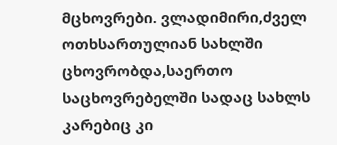მცხოვრები. ვლადიმირი,ძველ ოთხსართულიან სახლში ცხოვრობდა,საერთო საცხოვრებელში სადაც სახლს კარებიც კი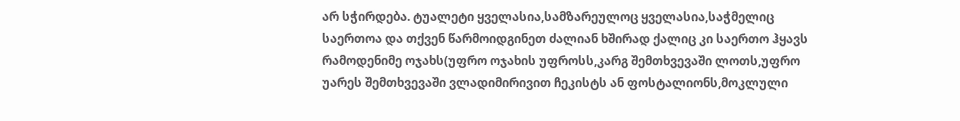არ სჭირდება. ტუალეტი ყველასია,სამზარეულოც ყველასია,საჭმელიც საერთოა და თქვენ წარმოიდგინეთ ძალიან ხშირად ქალიც კი საერთო ჰყავს რამოდენიმე ოჯახს(უფრო ოჯახის უფროსს,კარგ შემთხვევაში ლოთს,უფრო უარეს შემთხვევაში ვლადიმირივით ჩეკისტს ან ფოსტალიონს,მოკლული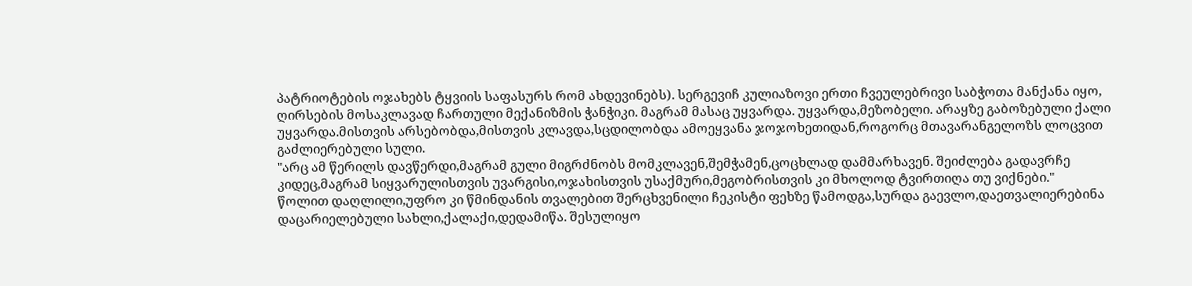პატრიოტების ოჯახებს ტყვიის საფასურს რომ ახდევინებს). სერგევიჩ კულიაზოვი ერთი ჩვეულებრივი საბჭოთა მანქანა იყო, ღირსების მოსაკლავად ჩართული მექანიზმის ჭანჭიკი. მაგრამ მასაც უყვარდა. უყვარდა,მეზობელი. არაყზე გაბოზებული ქალი უყვარდა.მისთვის არსებობდა,მისთვის კლავდა,სცდილობდა ამოეყვანა ჯოჯოხეთიდან,როგორც მთავარანგელოზს ლოცვით გაძლიერებული სული.
"არც ამ წერილს დავწერდი,მაგრამ გული მიგრძნობს მომკლავენ,შემჭამენ,ცოცხლად დამმარხავენ. შეიძლება გადავრჩე კიდეც,მაგრამ სიყვარულისთვის უვარგისი,ოჯახისთვის უსაქმური,მეგობრისთვის კი მხოლოდ ტვირთიღა თუ ვიქნები."
წოლით დაღლილი,უფრო კი წმინდანის თვალებით შერცხვენილი ჩეკისტი ფეხზე წამოდგა,სურდა გაევლო,დაეთვალიერებინა დაცარიელებული სახლი,ქალაქი,დედამიწა. შესულიყო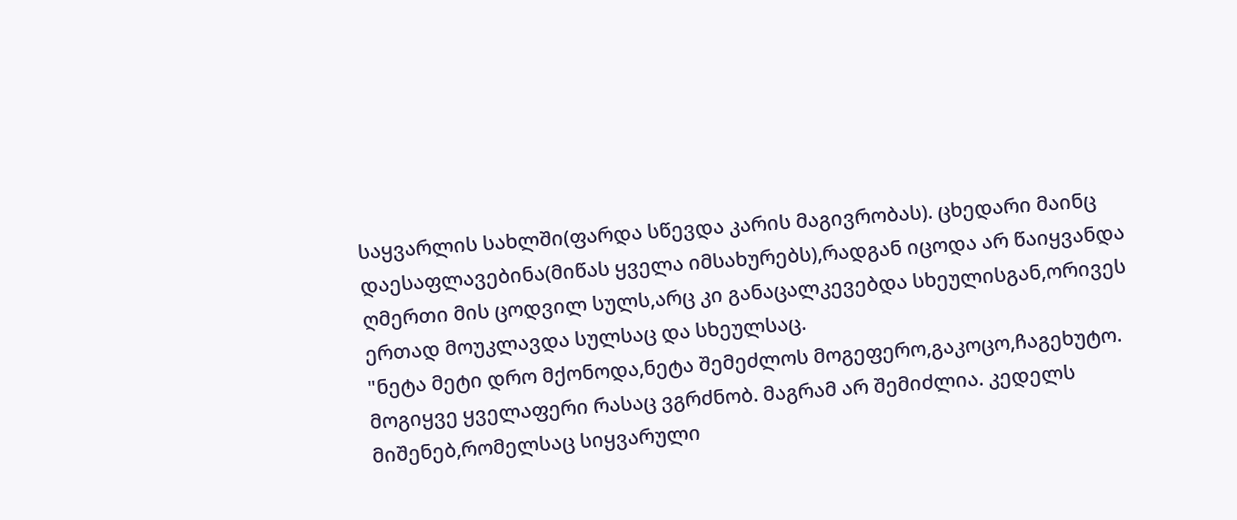საყვარლის სახლში(ფარდა სწევდა კარის მაგივრობას). ცხედარი მაინც დაესაფლავებინა(მიწას ყველა იმსახურებს),რადგან იცოდა არ წაიყვანდა ღმერთი მის ცოდვილ სულს,არც კი განაცალკევებდა სხეულისგან,ორივეს ერთად მოუკლავდა სულსაც და სხეულსაც.
"ნეტა მეტი დრო მქონოდა,ნეტა შემეძლოს მოგეფერო,გაკოცო,ჩაგეხუტო. მოგიყვე ყველაფერი რასაც ვგრძნობ. მაგრამ არ შემიძლია. კედელს მიშენებ,რომელსაც სიყვარული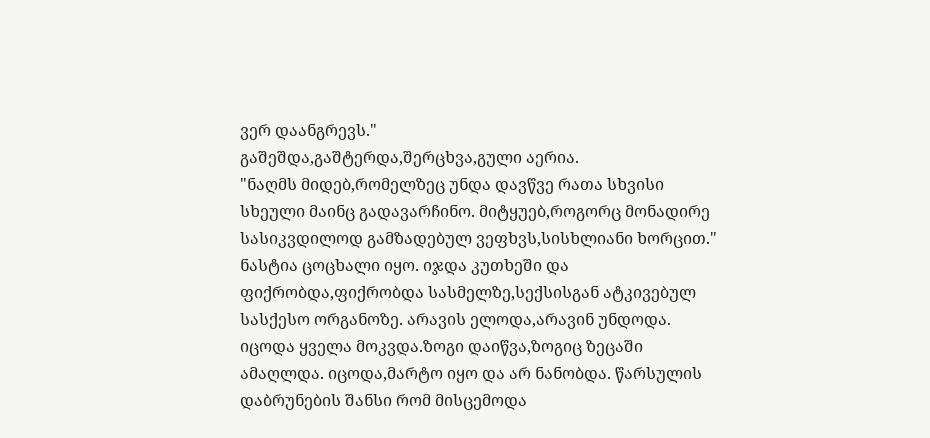ვერ დაანგრევს."
გაშეშდა,გაშტერდა,შერცხვა,გული აერია.
"ნაღმს მიდებ,რომელზეც უნდა დავწვე რათა სხვისი სხეული მაინც გადავარჩინო. მიტყუებ,როგორც მონადირე სასიკვდილოდ გამზადებულ ვეფხვს,სისხლიანი ხორცით."
ნასტია ცოცხალი იყო. იჯდა კუთხეში და ფიქრობდა,ფიქრობდა სასმელზე,სექსისგან ატკივებულ სასქესო ორგანოზე. არავის ელოდა,არავინ უნდოდა. იცოდა ყველა მოკვდა.ზოგი დაიწვა,ზოგიც ზეცაში ამაღლდა. იცოდა,მარტო იყო და არ ნანობდა. წარსულის დაბრუნების შანსი რომ მისცემოდა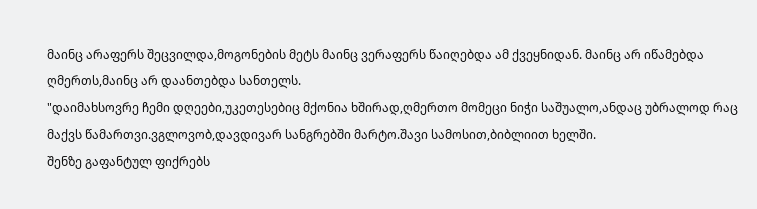მაინც არაფერს შეცვილდა,მოგონების მეტს მაინც ვერაფერს წაიღებდა ამ ქვეყნიდან. მაინც არ იწამებდა ღმერთს,მაინც არ დაანთებდა სანთელს.
"დაიმახსოვრე ჩემი დღეები,უკეთესებიც მქონია ხშირად,ღმერთო მომეცი ნიჭი საშუალო,ანდაც უბრალოდ რაც მაქვს წამართვი.ვგლოვობ,დავდივარ სანგრებში მარტო.შავი სამოსით,ბიბლიით ხელში.
შენზე გაფანტულ ფიქრებს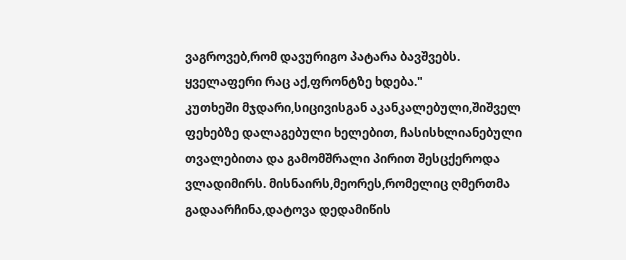ვაგროვებ,რომ დავურიგო პატარა ბავშვებს. ყველაფერი რაც აქ,ფრონტზე ხდება."
კუთხეში მჯდარი,სიცივისგან აკანკალებული,შიშველ ფეხებზე დალაგებული ხელებით, ჩასისხლიანებული თვალებითა და გამომშრალი პირით შესცქეროდა ვლადიმირს. მისნაირს,მეორეს,რომელიც ღმერთმა გადაარჩინა,დატოვა დედამიწის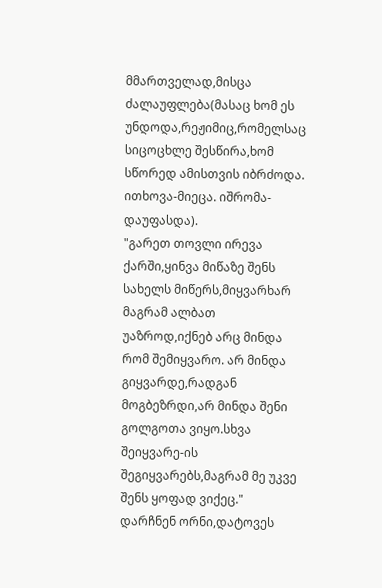მმართველად,მისცა ძალაუფლება(მასაც ხომ ეს უნდოდა,რეჟიმიც,რომელსაც სიცოცხლე შესწირა,ხომ სწორედ ამისთვის იბრძოდა. ითხოვა-მიეცა. იშრომა-დაუფასდა).
"გარეთ თოვლი ირევა ქარში,ყინვა მიწაზე შენს სახელს მიწერს,მიყვარხარ მაგრამ ალბათ უაზროდ,იქნებ არც მინდა რომ შემიყვარო. არ მინდა გიყვარდე,რადგან მოგბეზრდი,არ მინდა შენი გოლგოთა ვიყო.სხვა შეიყვარე-ის შეგიყვარებს,მაგრამ მე უკვე შენს ყოფად ვიქეც."
დარჩნენ ორნი,დატოვეს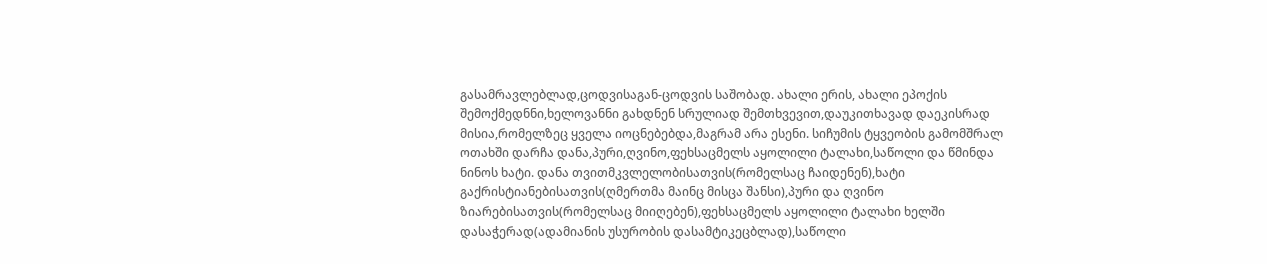გასამრავლებლად,ცოდვისაგან-ცოდვის საშობად. ახალი ერის, ახალი ეპოქის შემოქმედნნი,ხელოვანნი გახდნენ სრულიად შემთხვევით,დაუკითხავად დაეკისრად მისია,რომელზეც ყველა იოცნებებდა,მაგრამ არა ესენი. სიჩუმის ტყვეობის გამომშრალ ოთახში დარჩა დანა,პური,ღვინო,ფეხსაცმელს აყოლილი ტალახი,საწოლი და წმინდა ნინოს ხატი. დანა თვითმკვლელობისათვის(რომელსაც ჩაიდენენ),ხატი გაქრისტიანებისათვის(ღმერთმა მაინც მისცა შანსი),პური და ღვინო ზიარებისათვის(რომელსაც მიიღებენ),ფეხსაცმელს აყოლილი ტალახი ხელში დასაჭერად(ადამიანის უსურობის დასამტიკეცბლად),საწოლი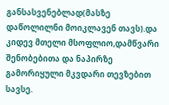განსასვენებლად(მასზე დაწოლილნი მოიკლავენ თავს).და კიდევ მთელი მსოფლიო,დამწვარი შენობებითა და ნაპირზე გამორიყული მკვდარი თევზებით სავსე.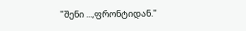"შენი ...,ფრონტიდან."